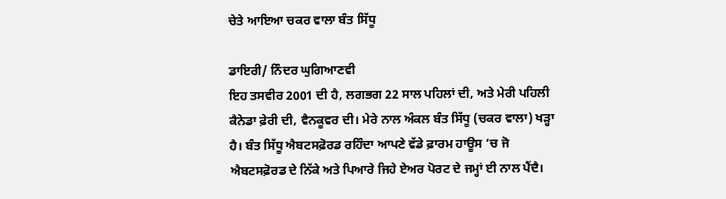ਚੇਤੇ ਆਇਆ ਚਕਰ ਵਾਲਾ ਬੰਤ ਸਿੱਧੂ

ਡਾਇਰੀ/ ਨਿੰਦਰ ਘੁਗਿਆਣਵੀ
ਇਹ ਤਸਵੀਰ 2001 ਦੀ ਹੈ, ਲਗਭਗ 22 ਸਾਲ ਪਹਿਲਾਂ ਦੀ, ਅਤੇ ਮੇਰੀ ਪਹਿਲੀ ਕੈਨੇਡਾ ਫ਼ੇਰੀ ਦੀ, ਵੈਨਕੂਵਰ ਦੀ। ਮੇਰੇ ਨਾਲ ਅੰਕਲ ਬੰਤ ਸਿੱਧੂ (ਚਕਰ ਵਾਲਾ) ਖੜ੍ਹਾ ਹੈ। ਬੰਤ ਸਿੱਧੂ ਐਬਟਸਫ਼ੋਰਡ ਰਹਿੰਦਾ ਆਪਣੇ ਵੱਡੇ ਫ਼ਾਰਮ ਹਾਊਸ ‘ਚ ਜੋ ਐਬਟਸਫ਼ੋਰਡ ਦੇ ਨਿੱਕੇ ਅਤੇ ਪਿਆਰੇ ਜਿਹੇ ਏਅਰ ਪੋਰਟ ਦੇ ਜਮ੍ਹਾਂ ਈ ਨਾਲ ਪੈਂਦੈ।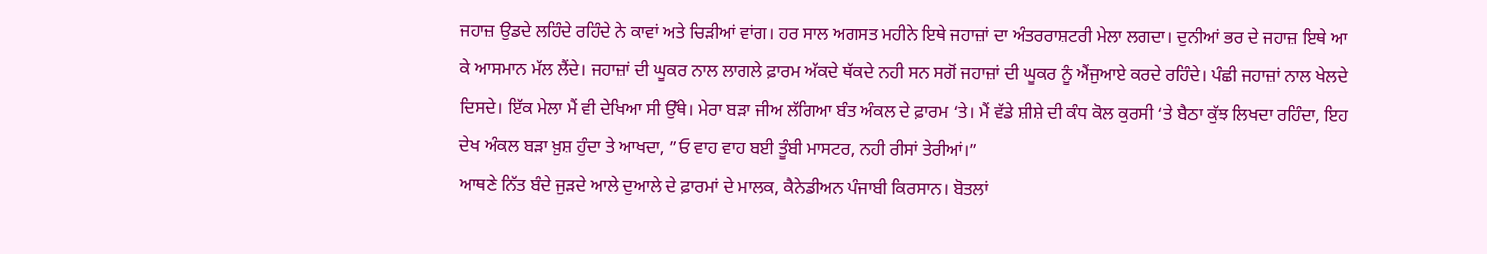ਜਹਾਜ਼ ਉਡਦੇ ਲਹਿੰਦੇ ਰਹਿੰਦੇ ਨੇ ਕਾਵਾਂ ਅਤੇ ਚਿੜੀਆਂ ਵਾਂਗ। ਹਰ ਸਾਲ ਅਗਸਤ ਮਹੀਨੇ ਇਥੇ ਜਹਾਜ਼ਾਂ ਦਾ ਅੰਤਰਰਾਸ਼ਟਰੀ ਮੇਲਾ ਲਗਦਾ। ਦੁਨੀਆਂ ਭਰ ਦੇ ਜਹਾਜ਼ ਇਥੇ ਆ ਕੇ ਆਸਮਾਨ ਮੱਲ ਲੈਂਦੇ। ਜਹਾਜ਼ਾਂ ਦੀ ਘੂਕਰ ਨਾਲ ਲਾਗਲੇ ਫ਼ਾਰਮ ਅੱਕਦੇ ਥੱਕਦੇ ਨਹੀ ਸਨ ਸਗੋਂ ਜਹਾਜ਼ਾਂ ਦੀ ਘੂਕਰ ਨੂੰ ਐਂਜੁਆਏ ਕਰਦੇ ਰਹਿੰਦੇ। ਪੰਛੀ ਜਹਾਜ਼ਾਂ ਨਾਲ ਖੇਲਦੇ ਦਿਸਦੇ। ਇੱਕ ਮੇਲਾ ਮੈਂ ਵੀ ਦੇਖਿਆ ਸੀ ਉੱਥੇ। ਮੇਰਾ ਬੜਾ ਜੀਅ ਲੱਗਿਆ ਬੰਤ ਅੰਕਲ ਦੇ ਫ਼ਾਰਮ ‘ਤੇ। ਮੈਂ ਵੱਡੇ ਸ਼ੀਸ਼ੇ ਦੀ ਕੰਧ ਕੋਲ ਕੁਰਸੀ ‘ਤੇ ਬੈਠਾ ਕੁੱਝ ਲਿਖਦਾ ਰਹਿੰਦਾ, ਇਹ ਦੇਖ ਅੰਕਲ ਬੜਾ ਖ਼ੁਸ਼ ਹੁੰਦਾ ਤੇ ਆਖਦਾ, ”ਓ ਵਾਹ ਵਾਹ ਬਈ ਤੂੰਬੀ ਮਾਸਟਰ, ਨਹੀ ਰੀਸਾਂ ਤੇਰੀਆਂ।”
ਆਥਣੇ ਨਿੱਤ ਬੰਦੇ ਜੁੜਦੇ ਆਲੇ ਦੁਆਲੇ ਦੇ ਫ਼ਾਰਮਾਂ ਦੇ ਮਾਲਕ, ਕੈਨੇਡੀਅਨ ਪੰਜਾਬੀ ਕਿਰਸਾਨ। ਬੋਤਲਾਂ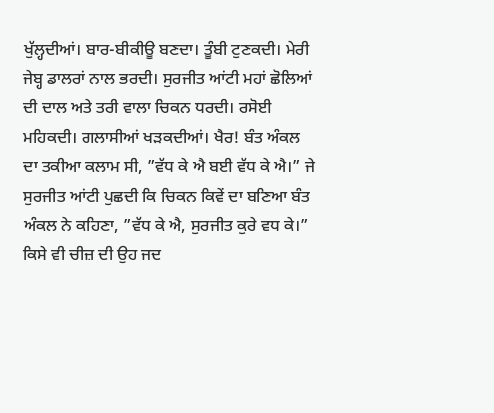ਖੁੱਲ੍ਹਦੀਆਂ। ਬਾਰ-ਬੀਕੀਊ ਬਣਦਾ। ਤੂੰਬੀ ਟੁਣਕਦੀ। ਮੇਰੀ ਜੇਬ੍ਹ ਡਾਲਰਾਂ ਨਾਲ ਭਰਦੀ। ਸੁਰਜੀਤ ਆਂਟੀ ਮਹਾਂ ਛੋਲਿਆਂ ਦੀ ਦਾਲ ਅਤੇ ਤਰੀ ਵਾਲਾ ਚਿਕਨ ਧਰਦੀ। ਰਸੋਈ ਮਹਿਕਦੀ। ਗਲਾਸੀਆਂ ਖੜਕਦੀਆਂ। ਖੈਰ! ਬੰਤ ਅੰਕਲ ਦਾ ਤਕੀਆ ਕਲਾਮ ਸੀ, ”ਵੱਧ ਕੇ ਐ ਬਈ ਵੱਧ ਕੇ ਐ।” ਜੇ ਸੁਰਜੀਤ ਆਂਟੀ ਪੁਛਦੀ ਕਿ ਚਿਕਨ ਕਿਵੇਂ ਦਾ ਬਣਿਆ ਬੰਤ ਅੰਕਲ ਨੇ ਕਹਿਣਾ, ”ਵੱਧ ਕੇ ਐ, ਸੁਰਜੀਤ ਕੁਰੇ ਵਧ ਕੇ।” ਕਿਸੇ ਵੀ ਚੀਜ਼ ਦੀ ਉਹ ਜਦ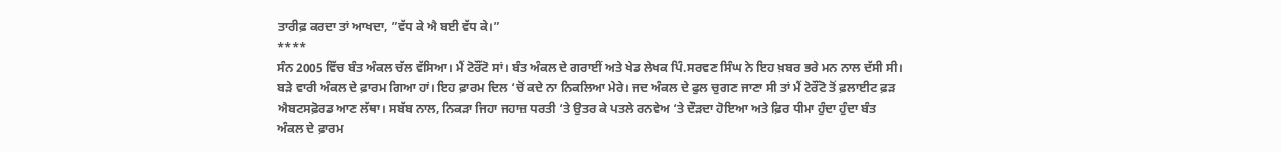ਤਾਰੀਫ਼ ਕਰਦਾ ਤਾਂ ਆਖਦਾ, ”ਵੱਧ ਕੇ ਐ ਬਈ ਵੱਧ ਕੇ।”
****
ਸੰਨ 2005 ਵਿੱਚ ਬੰਤ ਅੰਕਲ ਚੱਲ ਵੱਸਿਆ। ਮੈਂ ਟੋਰੌਂਟੋ ਸਾਂ। ਬੰਤ ਅੰਕਲ ਦੇ ਗਰਾਈਂ ਅਤੇ ਖੇਡ ਲੇਖਕ ਪਿੰ.ਸਰਵਣ ਸਿੰਘ ਨੇ ਇਹ ਖ਼ਬਰ ਭਰੇ ਮਨ ਨਾਲ ਦੱਸੀ ਸੀ। ਬੜੇ ਵਾਰੀ ਅੰਕਲ ਦੇ ਫ਼ਾਰਮ ਗਿਆ ਹਾਂ। ਇਹ ਫ਼ਾਰਮ ਦਿਲ ‘ਚੋਂ ਕਦੇ ਨਾ ਨਿਕਲਿਆ ਮੇਰੇ। ਜਦ ਅੰਕਲ ਦੇ ਫੁਲ ਚੁਗਣ ਜਾਣਾ ਸੀ ਤਾਂ ਮੈਂ ਟੋਰੌਂਟੋ ਤੋਂ ਫ਼ਲਾਈਟ ਫ਼ੜ ਐਬਟਸਫ਼ੋਰਡ ਆਣ ਲੱਥਾ। ਸਬੱਬ ਨਾਲ, ਨਿਕੜਾ ਜਿਹਾ ਜਹਾਜ਼ ਧਰਤੀ ‘ਤੇ ਉਤਰ ਕੇ ਪਤਲੇ ਰਨਵੇਅ ‘ਤੇ ਦੌੜਦਾ ਹੋਇਆ ਅਤੇ ਫ਼ਿਰ ਧੀਮਾ ਹੁੰਦਾ ਹੁੰਦਾ ਬੰਤ ਅੰਕਲ ਦੇ ਫ਼ਾਰਮ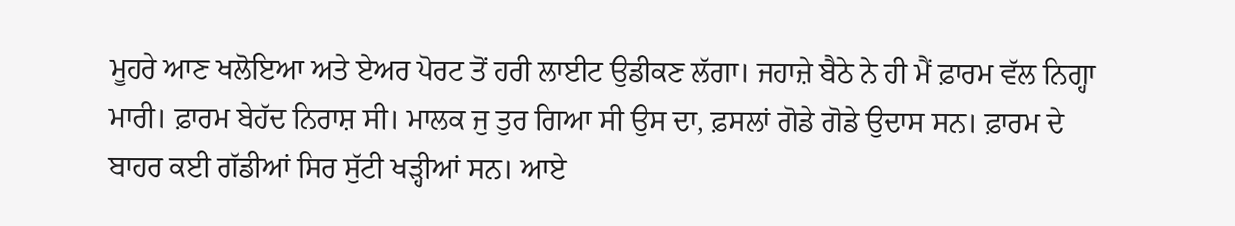ਮੂਹਰੇ ਆਣ ਖਲੋਇਆ ਅਤੇ ਏਅਰ ਪੋਰਟ ਤੋਂ ਹਰੀ ਲਾਈਟ ਉਡੀਕਣ ਲੱਗਾ। ਜਹਾਜ਼ੇ ਬੈਠੇ ਨੇ ਹੀ ਮੈਂ ਫ਼ਾਰਮ ਵੱਲ ਨਿਗ੍ਹਾ ਮਾਰੀ। ਫ਼ਾਰਮ ਬੇਹੱਦ ਨਿਰਾਸ਼ ਸੀ। ਮਾਲਕ ਜੁ ਤੁਰ ਗਿਆ ਸੀ ਉਸ ਦਾ, ਫ਼ਸਲਾਂ ਗੋਡੇ ਗੋਡੇ ਉਦਾਸ ਸਨ। ਫ਼ਾਰਮ ਦੇ ਬਾਹਰ ਕਈ ਗੱਡੀਆਂ ਸਿਰ ਸੁੱਟੀ ਖੜ੍ਹੀਆਂ ਸਨ। ਆਏ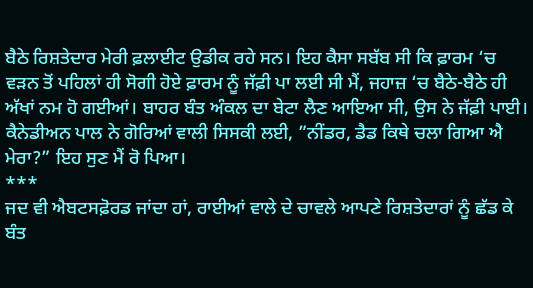ਬੈਠੇ ਰਿਸ਼ਤੇਦਾਰ ਮੇਰੀ ਫ਼ਲਾਈਟ ਉਡੀਕ ਰਹੇ ਸਨ। ਇਹ ਕੈਸਾ ਸਬੱਬ ਸੀ ਕਿ ਫ਼ਾਰਮ ‘ਚ ਵੜਨ ਤੋਂ ਪਹਿਲਾਂ ਹੀ ਸੋਗੀ ਹੋਏ ਫ਼ਾਰਮ ਨੂੰ ਜੱਫ਼ੀ ਪਾ ਲਈ ਸੀ ਮੈਂ, ਜਹਾਜ਼ ‘ਚ ਬੈਠੇ-ਬੈਠੇ ਹੀ ਅੱਖਾਂ ਨਮ ਹੋ ਗਈਆਂ। ਬਾਹਰ ਬੰਤ ਅੰਕਲ ਦਾ ਬੇਟਾ ਲੈਣ ਆਇਆ ਸੀ, ਉਸ ਨੇ ਜੱਫ਼ੀ ਪਾਈ। ਕੈਨੇਡੀਅਨ ਪਾਲ ਨੇ ਗੋਰਿਆਂ ਵਾਲੀ ਸਿਸਕੀ ਲਈ, ”ਨੀਂਡਰ, ਡੈਡ ਕਿਥੇ ਚਲਾ ਗਿਆ ਐ ਮੇਰਾ?” ਇਹ ਸੁਣ ਮੈਂ ਰੋ ਪਿਆ।
***
ਜਦ ਵੀ ਐਬਟਸਫ਼ੋਰਡ ਜਾਂਦਾ ਹਾਂ, ਰਾਈਆਂ ਵਾਲੇ ਦੇ ਚਾਵਲੇ ਆਪਣੇ ਰਿਸ਼ਤੇਦਾਰਾਂ ਨੂੰ ਛੱਡ ਕੇ ਬੰਤ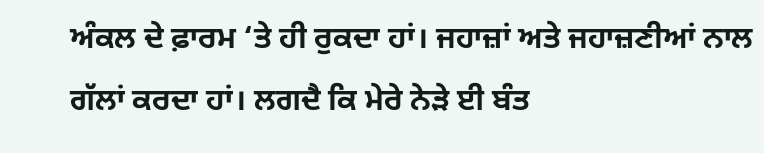ਅੰਕਲ ਦੇ ਫ਼ਾਰਮ ‘ਤੇ ਹੀ ਰੁਕਦਾ ਹਾਂ। ਜਹਾਜ਼ਾਂ ਅਤੇ ਜਹਾਜ਼ਣੀਆਂ ਨਾਲ ਗੱਲਾਂ ਕਰਦਾ ਹਾਂ। ਲਗਦੈ ਕਿ ਮੇਰੇ ਨੇੜੇ ਈ ਬੰਤ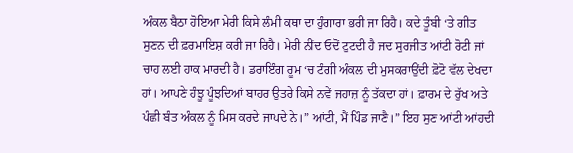ਅੰਕਲ ਬੈਠਾ ਹੋਇਆ ਮੇਰੀ ਕਿਸੇ ਲੰਮੀ ਕਥਾ ਦਾ ਹੁੰਗਾਰਾ ਭਰੀ ਜਾ ਰਿਹੈ। ਕਦੇ ਤੂੰਬੀ ‘ਤੇ ਗੀਤ ਸੁਣਨ ਦੀ ਫ਼ਰਮਾਇਸ਼ ਕਰੀ ਜਾ ਰਿਹੈ। ਮੇਰੀ ਨੀਂਦ ਓਦੋਂ ਟੁਟਦੀ ਹੈ ਜਦ ਸੁਰਜੀਤ ਆਂਟੀ ਰੋਟੀ ਜਾਂ ਚਾਹ ਲਈ ਹਾਕ ਮਾਰਦੀ ਹੈ। ਡਰਾਇੰਗ ਰੂਮ ‘ਚ ਟੰਗੀ ਅੰਕਲ ਦੀ ਮੁਸਕਰਾਉਂਦੀ ਫ਼ੋਟੋ ਵੱਲ ਦੇਖਦਾ ਹਾਂ। ਆਪਣੇ ਹੰਝੂ ਪੂੰਝਦਿਆਂ ਬਾਹਰ ਉਤਰੇ ਕਿਸੇ ਨਵੇਂ ਜਹਾਜ਼ ਨੂੰ ਤੱਕਦਾ ਹਾਂ। ਫ਼ਾਰਮ ਦੇ ਰੁੱਖ ਅਤੇ ਪੰਛੀ ਬੰਤ ਅੰਕਲ ਨੂੰ ਮਿਸ ਕਰਦੇ ਜਾਪਦੇ ਨੇ।” ਆਂਟੀ, ਮੈਂ ਪਿੰਡ ਜਾਣੈ।” ਇਹ ਸੁਣ ਆਂਟੀ ਆਂਹਦੀ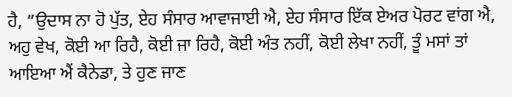ਹੈ, ”ਉਦਾਸ ਨਾ ਹੋ ਪੁੱਤ, ਏਹ ਸੰਸਾਰ ਆਵਾਜਾਈ ਐ, ਏਹ ਸੰਸਾਰ ਇੱਕ ਏਅਰ ਪੋਰਟ ਵਾਂਗ ਐ, ਅਹੁ ਵੇਖ, ਕੋਈ ਆ ਰਿਹੈ, ਕੋਈ ਜਾ ਰਿਹੈ, ਕੋਈ ਅੰਤ ਨਹੀਂ, ਕੋਈ ਲੇਖਾ ਨਹੀਂ, ਤੂੰ ਮਸਾਂ ਤਾਂ ਆਇਆ ਐਂ ਕੈਨੇਡਾ, ਤੇ ਹੁਣ ਜਾਣ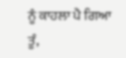ਨੂੰ ਕਾਹਲਾ ਪੈ ਗਿਆ ਤੂੰ,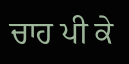ਚਾਹ ਪੀ ਕੇ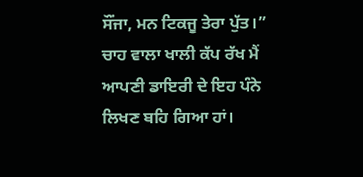ਸੌਂਜਾ, ਮਨ ਟਿਕਜੂ ਤੇਰਾ ਪੁੱਤ।”
ਚਾਹ ਵਾਲਾ ਖਾਲੀ ਕੱਪ ਰੱਖ ਮੈਂ ਆਪਣੀ ਡਾਇਰੀ ਦੇ ਇਹ ਪੰਨੇ ਲਿਖਣ ਬਹਿ ਗਿਆ ਹਾਂ।